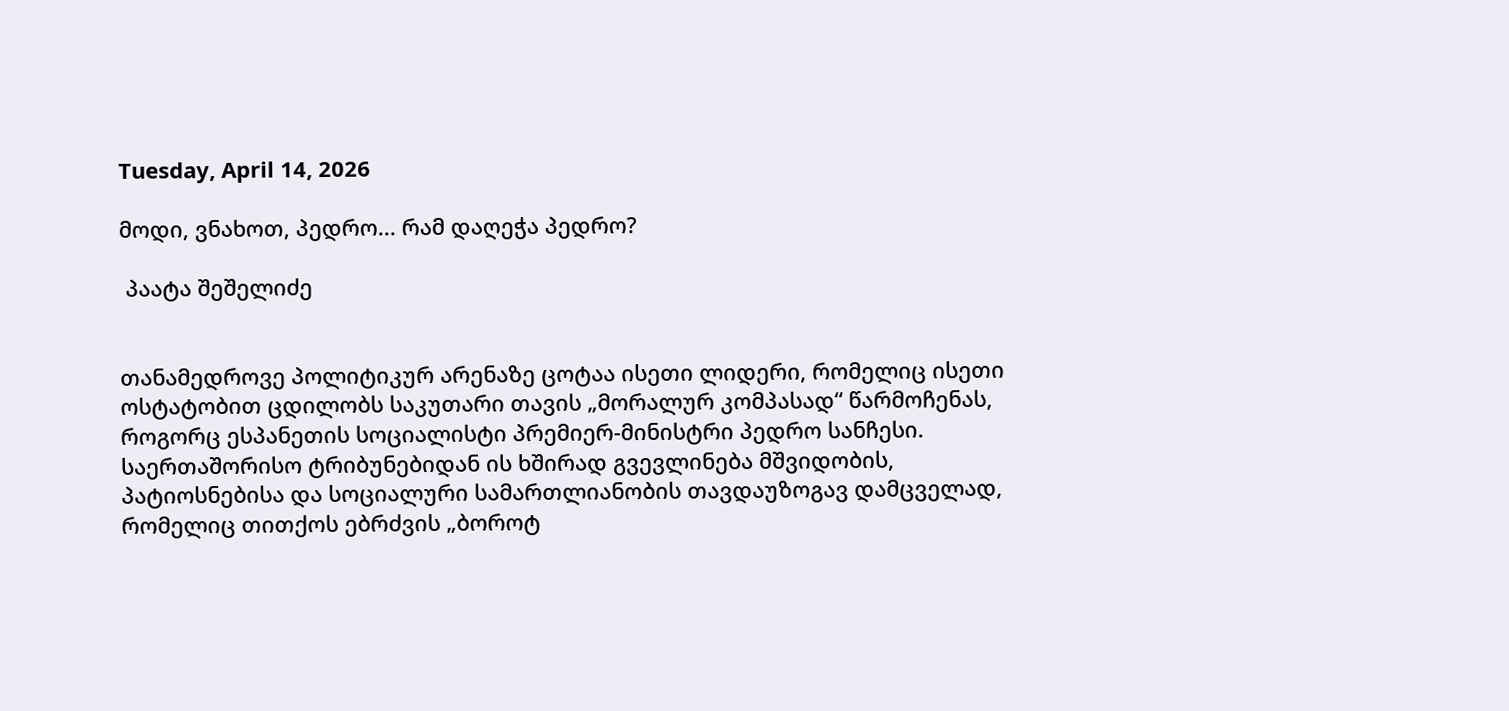Tuesday, April 14, 2026

მოდი, ვნახოთ, პედრო... რამ დაღეჭა პედრო?

 პაატა შეშელიძე


თანამედროვე პოლიტიკურ არენაზე ცოტაა ისეთი ლიდერი, რომელიც ისეთი ოსტატობით ცდილობს საკუთარი თავის „მორალურ კომპასად“ წარმოჩენას, როგორც ესპანეთის სოციალისტი პრემიერ-მინისტრი პედრო სანჩესი. საერთაშორისო ტრიბუნებიდან ის ხშირად გვევლინება მშვიდობის, პატიოსნებისა და სოციალური სამართლიანობის თავდაუზოგავ დამცველად, რომელიც თითქოს ებრძვის „ბოროტ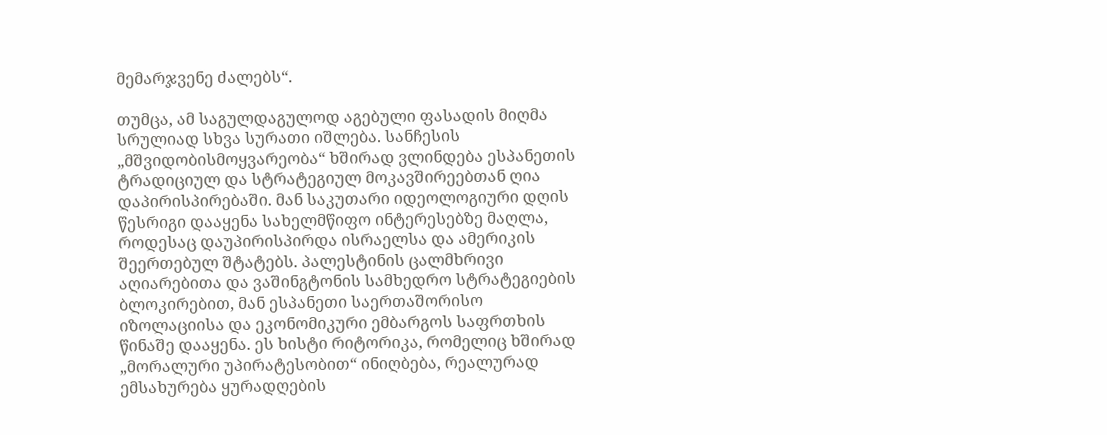მემარჯვენე ძალებს“.

თუმცა, ამ საგულდაგულოდ აგებული ფასადის მიღმა სრულიად სხვა სურათი იშლება. სანჩესის „მშვიდობისმოყვარეობა“ ხშირად ვლინდება ესპანეთის ტრადიციულ და სტრატეგიულ მოკავშირეებთან ღია დაპირისპირებაში. მან საკუთარი იდეოლოგიური დღის წესრიგი დააყენა სახელმწიფო ინტერესებზე მაღლა, როდესაც დაუპირისპირდა ისრაელსა და ამერიკის შეერთებულ შტატებს. პალესტინის ცალმხრივი აღიარებითა და ვაშინგტონის სამხედრო სტრატეგიების ბლოკირებით, მან ესპანეთი საერთაშორისო იზოლაციისა და ეკონომიკური ემბარგოს საფრთხის წინაშე დააყენა. ეს ხისტი რიტორიკა, რომელიც ხშირად „მორალური უპირატესობით“ ინიღბება, რეალურად ემსახურება ყურადღების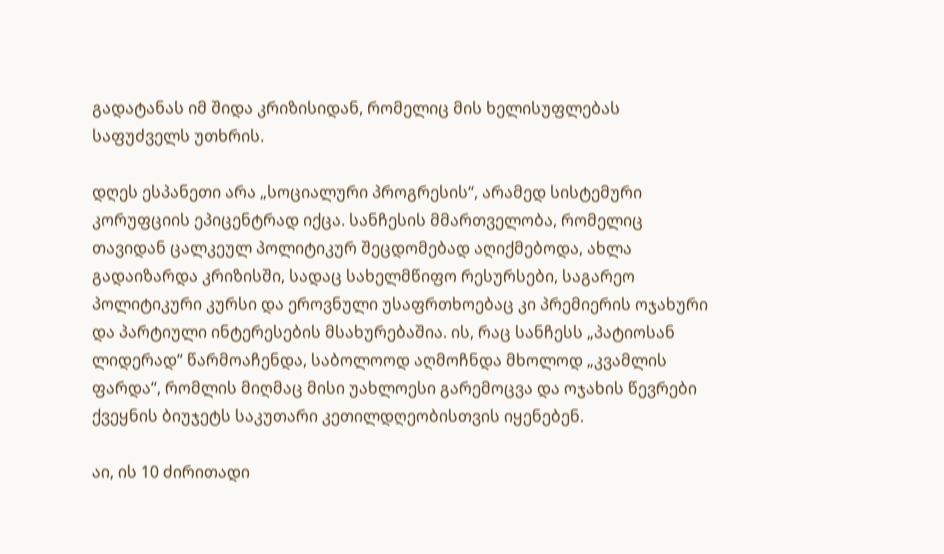გადატანას იმ შიდა კრიზისიდან, რომელიც მის ხელისუფლებას საფუძველს უთხრის.

დღეს ესპანეთი არა „სოციალური პროგრესის“, არამედ სისტემური კორუფციის ეპიცენტრად იქცა. სანჩესის მმართველობა, რომელიც თავიდან ცალკეულ პოლიტიკურ შეცდომებად აღიქმებოდა, ახლა გადაიზარდა კრიზისში, სადაც სახელმწიფო რესურსები, საგარეო პოლიტიკური კურსი და ეროვნული უსაფრთხოებაც კი პრემიერის ოჯახური და პარტიული ინტერესების მსახურებაშია. ის, რაც სანჩესს „პატიოსან ლიდერად“ წარმოაჩენდა, საბოლოოდ აღმოჩნდა მხოლოდ „კვამლის ფარდა“, რომლის მიღმაც მისი უახლოესი გარემოცვა და ოჯახის წევრები ქვეყნის ბიუჯეტს საკუთარი კეთილდღეობისთვის იყენებენ.

აი, ის 10 ძირითადი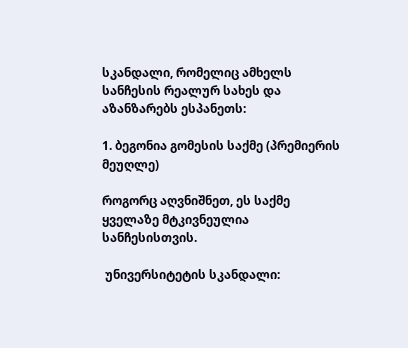სკანდალი, რომელიც ამხელს სანჩესის რეალურ სახეს და აზანზარებს ესპანეთს:

1. ბეგონია გომესის საქმე (პრემიერის მეუღლე)

როგორც აღვნიშნეთ, ეს საქმე ყველაზე მტკივნეულია სანჩესისთვის.

 უნივერსიტეტის სკანდალი: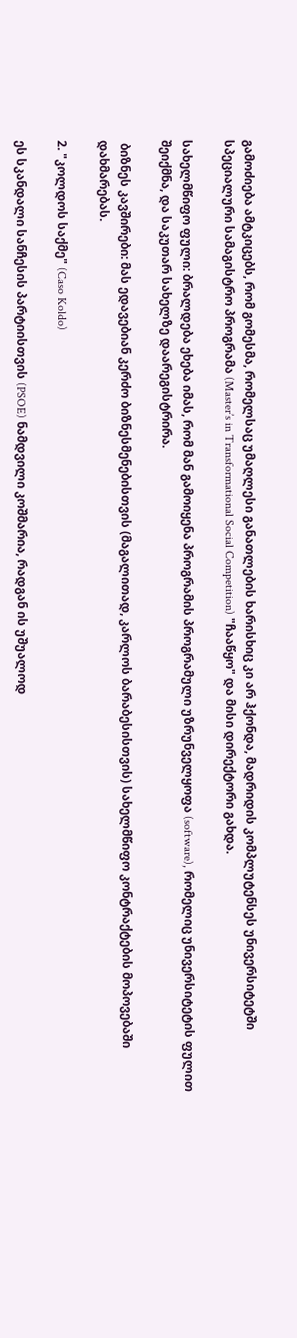გამოძიება ამტკიცებს, რომ გომესმა, რომელსაც უმაღლესი განათლების ხარისხიც კი არ ჰქონდა, მადრიდის კომპლუტენსეს უნივერსიტეტში სპეციალური სამაგისტრო პროგრამა (Master’s in Transformational Social Competition) "ჩააწყო" და მისი დირექტორი გახდა.

სახელმწიფო ფული: ბრალდება ეხება იმას, რომ მან გამოიყენა პროგრამის პროგრამული უზრუნველყოფა (software), რომელიც უნივერსიტეტის ფულით შეიქმნა, და საკუთარ სახელზე დაარეგისტრირა.

 ბიზნეს კავშირები: მას ედავებიან კერძო ბიზნესმენებისთვის (მაგალითად, კარლოს ბარაბესისთვის) სახელმწიფო კონტრაქტების მოპოვებაში დახმარებას.

2. "კოლდოს საქმე" (Caso Koldo)

ეს სკანდალი სანჩესის პარტიისთვის (PSOE) ნამდვილი კოშმარია, რადგან ის უშუალოდ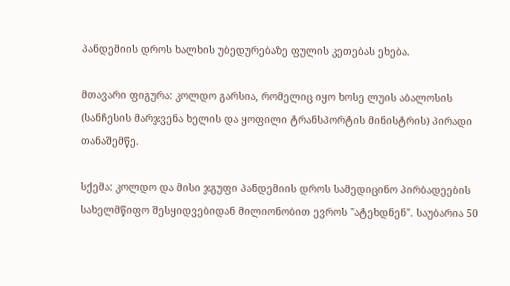პანდემიის დროს ხალხის უბედურებაზე ფულის კეთებას ეხება.

მთავარი ფიგურა: კოლდო გარსია, რომელიც იყო ხოსე ლუის აბალოსის (სანჩესის მარჯვენა ხელის და ყოფილი ტრანსპორტის მინისტრის) პირადი თანაშემწე.

სქემა: კოლდო და მისი ჯგუფი პანდემიის დროს სამედიცინო პირბადეების სახელმწიფო შესყიდვებიდან მილიონობით ევროს "ატეხდნენ". საუბარია 50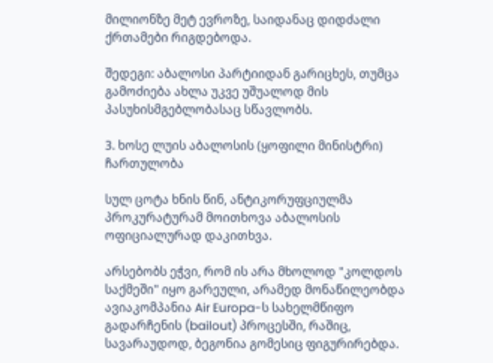მილიონზე მეტ ევროზე, საიდანაც დიდძალი ქრთამები რიგდებოდა.

შედეგი: აბალოსი პარტიიდან გარიცხეს, თუმცა გამოძიება ახლა უკვე უშუალოდ მის პასუხისმგებლობასაც სწავლობს.

3. ხოსე ლუის აბალოსის (ყოფილი მინისტრი) ჩართულობა

სულ ცოტა ხნის წინ, ანტიკორუფციულმა პროკურატურამ მოითხოვა აბალოსის ოფიციალურად დაკითხვა.

არსებობს ეჭვი, რომ ის არა მხოლოდ "კოლდოს საქმეში" იყო გარეული, არამედ მონაწილეობდა ავიაკომპანია Air Europa-ს სახელმწიფო გადარჩენის (bailout) პროცესში, რაშიც, სავარაუდოდ, ბეგონია გომესიც ფიგურირებდა.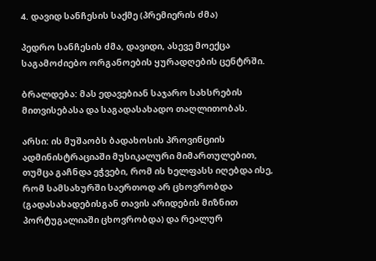4. დავიდ სანჩესის საქმე (პრემიერის ძმა)

პედრო სანჩესის ძმა, დავიდი, ასევე მოექცა საგამოძიებო ორგანოების ყურადღების ცენტრში.

ბრალდება: მას ედავებიან საჯარო სახსრების მითვისებასა და საგადასახადო თაღლითობას.

არსი: ის მუშაობს ბადახოსის პროვინციის ადმინისტრაციაში მუსიკალური მიმართულებით, თუმცა გაჩნდა ეჭვები, რომ ის ხელფასს იღებდა ისე, რომ სამსახურში საერთოდ არ ცხოვრობდა (გადასახადებისგან თავის არიდების მიზნით პორტუგალიაში ცხოვრობდა) და რეალურ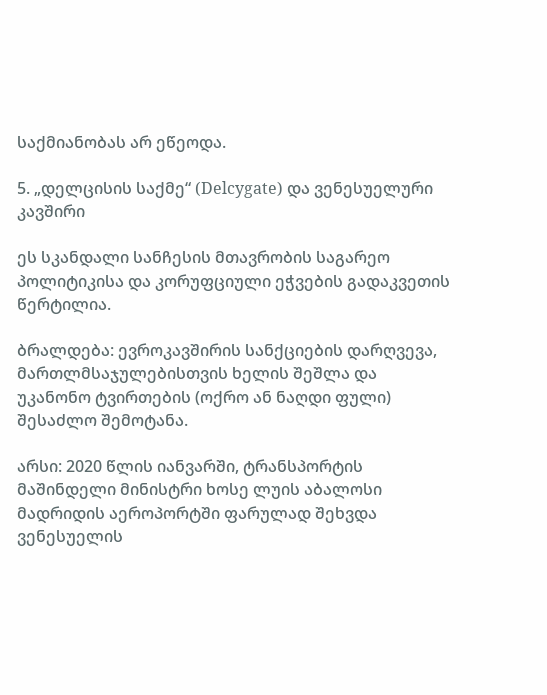საქმიანობას არ ეწეოდა.

5. „დელცისის საქმე“ (Delcygate) და ვენესუელური კავშირი

ეს სკანდალი სანჩესის მთავრობის საგარეო პოლიტიკისა და კორუფციული ეჭვების გადაკვეთის წერტილია.

ბრალდება: ევროკავშირის სანქციების დარღვევა, მართლმსაჯულებისთვის ხელის შეშლა და უკანონო ტვირთების (ოქრო ან ნაღდი ფული) შესაძლო შემოტანა.

არსი: 2020 წლის იანვარში, ტრანსპორტის მაშინდელი მინისტრი ხოსე ლუის აბალოსი მადრიდის აეროპორტში ფარულად შეხვდა ვენესუელის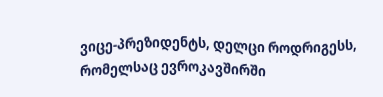ვიცე-პრეზიდენტს, დელცი როდრიგესს, რომელსაც ევროკავშირში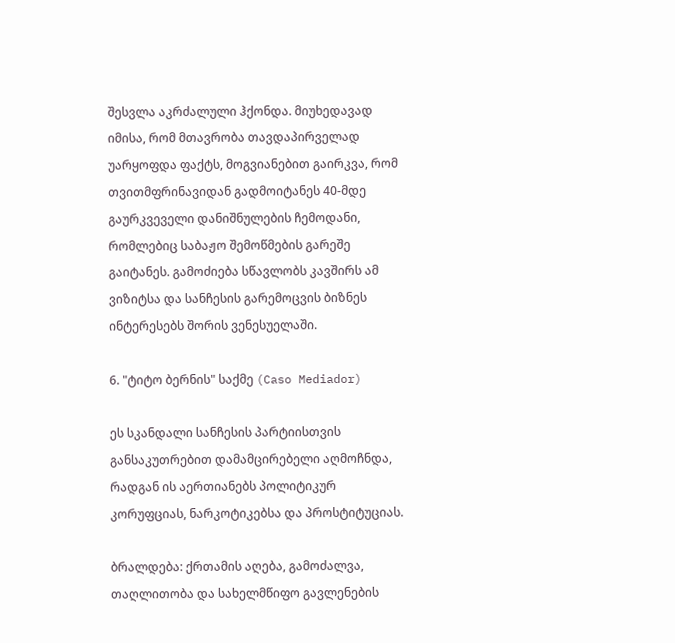შესვლა აკრძალული ჰქონდა. მიუხედავად იმისა, რომ მთავრობა თავდაპირველად უარყოფდა ფაქტს, მოგვიანებით გაირკვა, რომ თვითმფრინავიდან გადმოიტანეს 40-მდე გაურკვეველი დანიშნულების ჩემოდანი, რომლებიც საბაჟო შემოწმების გარეშე გაიტანეს. გამოძიება სწავლობს კავშირს ამ ვიზიტსა და სანჩესის გარემოცვის ბიზნეს ინტერესებს შორის ვენესუელაში.

6. "ტიტო ბერნის" საქმე (Caso Mediador)

ეს სკანდალი სანჩესის პარტიისთვის განსაკუთრებით დამამცირებელი აღმოჩნდა, რადგან ის აერთიანებს პოლიტიკურ კორუფციას, ნარკოტიკებსა და პროსტიტუციას.

ბრალდება: ქრთამის აღება, გამოძალვა, თაღლითობა და სახელმწიფო გავლენების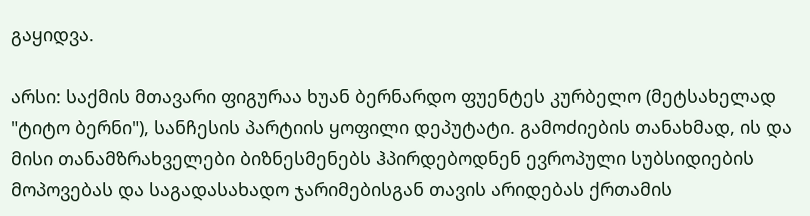გაყიდვა.

არსი: საქმის მთავარი ფიგურაა ხუან ბერნარდო ფუენტეს კურბელო (მეტსახელად "ტიტო ბერნი"), სანჩესის პარტიის ყოფილი დეპუტატი. გამოძიების თანახმად, ის და მისი თანამზრახველები ბიზნესმენებს ჰპირდებოდნენ ევროპული სუბსიდიების მოპოვებას და საგადასახადო ჯარიმებისგან თავის არიდებას ქრთამის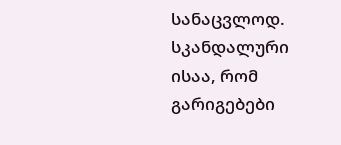სანაცვლოდ. სკანდალური ისაა, რომ გარიგებები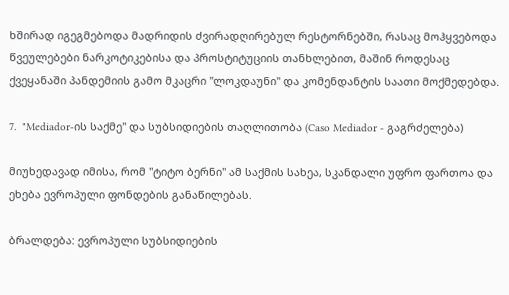ხშირად იგეგმებოდა მადრიდის ძვირადღირებულ რესტორნებში, რასაც მოჰყვებოდა წვეულებები ნარკოტიკებისა და პროსტიტუციის თანხლებით, მაშინ როდესაც ქვეყანაში პანდემიის გამო მკაცრი "ლოკდაუნი" და კომენდანტის საათი მოქმედებდა.

7.  "Mediador-ის საქმე" და სუბსიდიების თაღლითობა (Caso Mediador - გაგრძელება)

მიუხედავად იმისა, რომ "ტიტო ბერნი" ამ საქმის სახეა, სკანდალი უფრო ფართოა და ეხება ევროპული ფონდების განაწილებას.

ბრალდება: ევროპული სუბსიდიების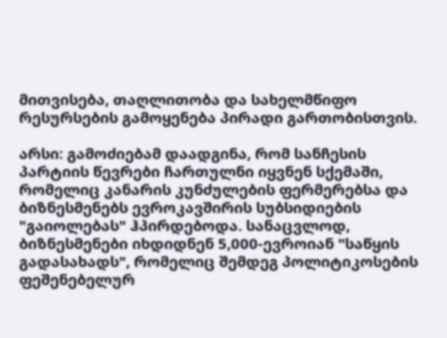მითვისება, თაღლითობა და სახელმწიფო რესურსების გამოყენება პირადი გართობისთვის.

არსი: გამოძიებამ დაადგინა, რომ სანჩესის პარტიის წევრები ჩართულნი იყვნენ სქემაში, რომელიც კანარის კუნძულების ფერმერებსა და ბიზნესმენებს ევროკავშირის სუბსიდიების "გაიოლებას" ჰპირდებოდა. სანაცვლოდ, ბიზნესმენები იხდიდნენ 5,000-ევროიან "საწყის გადასახადს", რომელიც შემდეგ პოლიტიკოსების ფეშენებელურ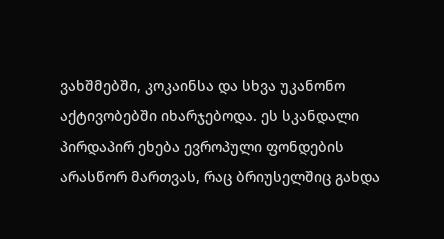ვახშმებში, კოკაინსა და სხვა უკანონო აქტივობებში იხარჯებოდა. ეს სკანდალი პირდაპირ ეხება ევროპული ფონდების არასწორ მართვას, რაც ბრიუსელშიც გახდა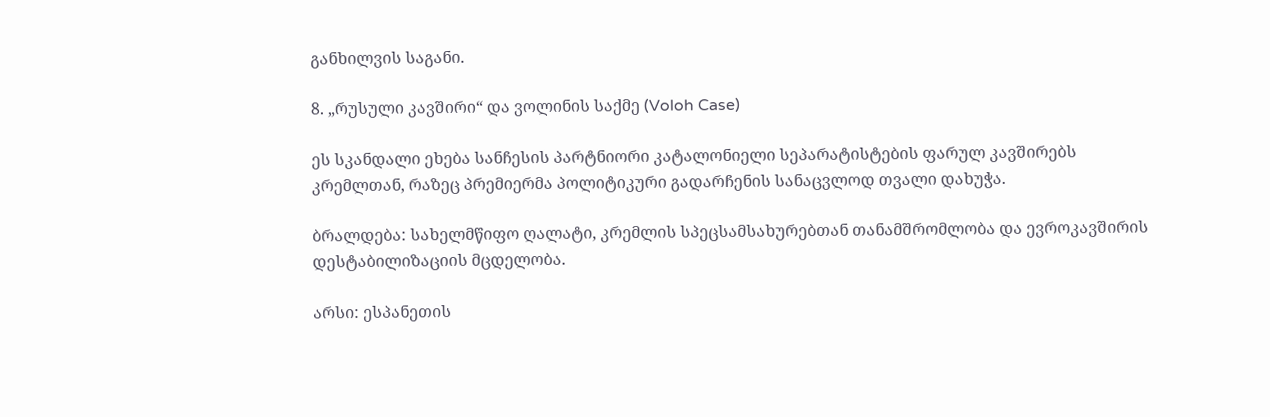განხილვის საგანი.

8. „რუსული კავშირი“ და ვოლინის საქმე (Voloh Case)

ეს სკანდალი ეხება სანჩესის პარტნიორი კატალონიელი სეპარატისტების ფარულ კავშირებს კრემლთან, რაზეც პრემიერმა პოლიტიკური გადარჩენის სანაცვლოდ თვალი დახუჭა.

ბრალდება: სახელმწიფო ღალატი, კრემლის სპეცსამსახურებთან თანამშრომლობა და ევროკავშირის დესტაბილიზაციის მცდელობა.

არსი: ესპანეთის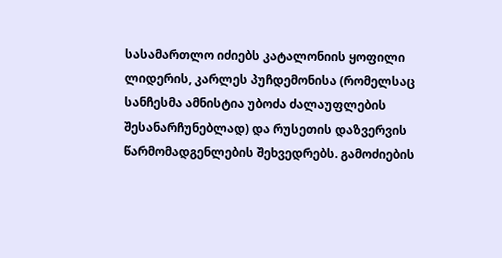სასამართლო იძიებს კატალონიის ყოფილი ლიდერის, კარლეს პუჩდემონისა (რომელსაც სანჩესმა ამნისტია უბოძა ძალაუფლების შესანარჩუნებლად) და რუსეთის დაზვერვის წარმომადგენლების შეხვედრებს. გამოძიების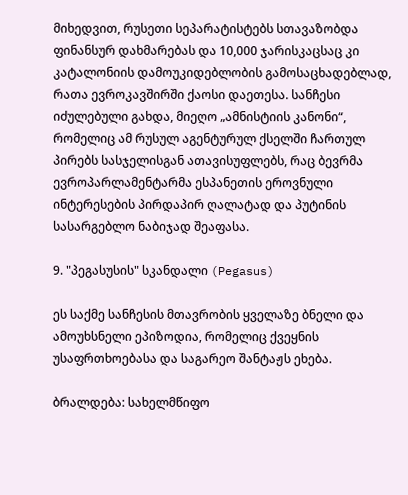მიხედვით, რუსეთი სეპარატისტებს სთავაზობდა ფინანსურ დახმარებას და 10,000 ჯარისკაცსაც კი კატალონიის დამოუკიდებლობის გამოსაცხადებლად, რათა ევროკავშირში ქაოსი დაეთესა. სანჩესი იძულებული გახდა, მიეღო „ამნისტიის კანონი“, რომელიც ამ რუსულ აგენტურულ ქსელში ჩართულ პირებს სასჯელისგან ათავისუფლებს, რაც ბევრმა ევროპარლამენტარმა ესპანეთის ეროვნული ინტერესების პირდაპირ ღალატად და პუტინის სასარგებლო ნაბიჯად შეაფასა.

9. "პეგასუსის" სკანდალი (Pegasus)

ეს საქმე სანჩესის მთავრობის ყველაზე ბნელი და ამოუხსნელი ეპიზოდია, რომელიც ქვეყნის უსაფრთხოებასა და საგარეო შანტაჟს ეხება.

ბრალდება: სახელმწიფო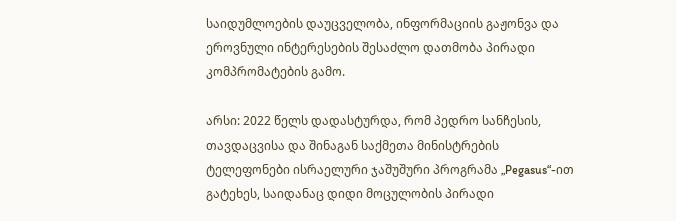საიდუმლოების დაუცველობა, ინფორმაციის გაჟონვა და ეროვნული ინტერესების შესაძლო დათმობა პირადი კომპრომატების გამო.

არსი: 2022 წელს დადასტურდა, რომ პედრო სანჩესის, თავდაცვისა და შინაგან საქმეთა მინისტრების ტელეფონები ისრაელური ჯაშუშური პროგრამა „Pegasus“-ით გატეხეს, საიდანაც დიდი მოცულობის პირადი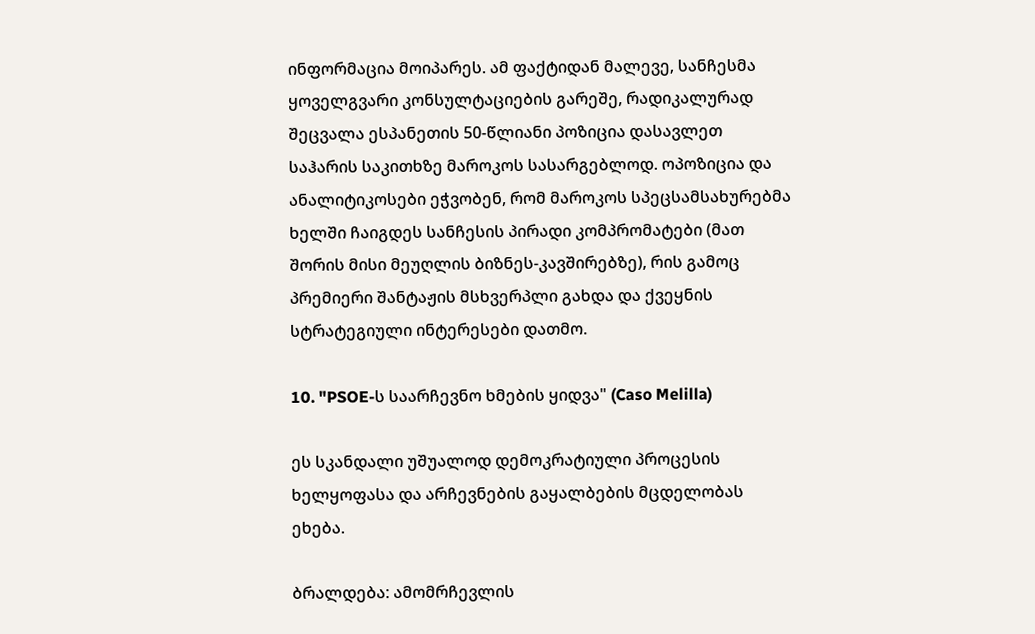ინფორმაცია მოიპარეს. ამ ფაქტიდან მალევე, სანჩესმა ყოველგვარი კონსულტაციების გარეშე, რადიკალურად შეცვალა ესპანეთის 50-წლიანი პოზიცია დასავლეთ საჰარის საკითხზე მაროკოს სასარგებლოდ. ოპოზიცია და ანალიტიკოსები ეჭვობენ, რომ მაროკოს სპეცსამსახურებმა ხელში ჩაიგდეს სანჩესის პირადი კომპრომატები (მათ შორის მისი მეუღლის ბიზნეს-კავშირებზე), რის გამოც პრემიერი შანტაჟის მსხვერპლი გახდა და ქვეყნის სტრატეგიული ინტერესები დათმო.

10. "PSOE-ს საარჩევნო ხმების ყიდვა" (Caso Melilla)

ეს სკანდალი უშუალოდ დემოკრატიული პროცესის ხელყოფასა და არჩევნების გაყალბების მცდელობას ეხება.

ბრალდება: ამომრჩევლის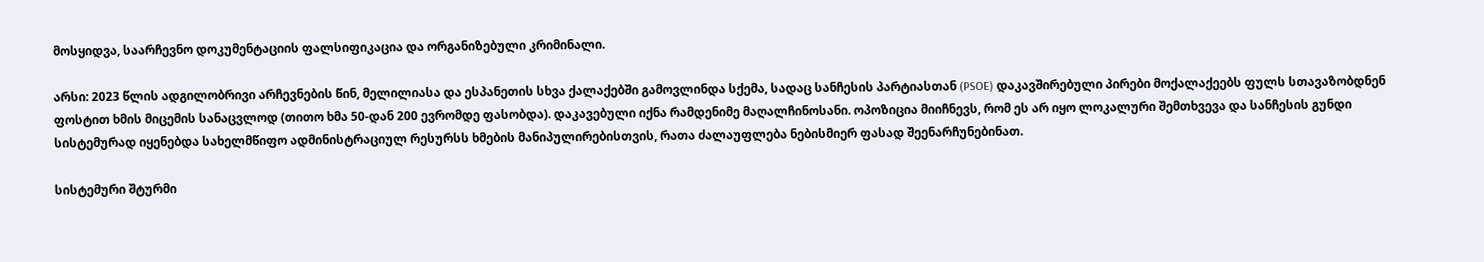მოსყიდვა, საარჩევნო დოკუმენტაციის ფალსიფიკაცია და ორგანიზებული კრიმინალი.

არსი: 2023 წლის ადგილობრივი არჩევნების წინ, მელილიასა და ესპანეთის სხვა ქალაქებში გამოვლინდა სქემა, სადაც სანჩესის პარტიასთან (PSOE) დაკავშირებული პირები მოქალაქეებს ფულს სთავაზობდნენ ფოსტით ხმის მიცემის სანაცვლოდ (თითო ხმა 50-დან 200 ევრომდე ფასობდა). დაკავებული იქნა რამდენიმე მაღალჩინოსანი. ოპოზიცია მიიჩნევს, რომ ეს არ იყო ლოკალური შემთხვევა და სანჩესის გუნდი სისტემურად იყენებდა სახელმწიფო ადმინისტრაციულ რესურსს ხმების მანიპულირებისთვის, რათა ძალაუფლება ნებისმიერ ფასად შეენარჩუნებინათ.

სისტემური შტურმი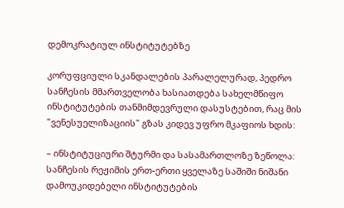დემოკრატიულ ინსტიტუტებზე

კორუფციული სკანდალების პარალელურად, პედრო სანჩესის მმართველობა ხასიათდება სახელმწიფო ინსტიტუტების თანმიმდევრული დასუსტებით, რაც მის "ვენესუელიზაციის" გზას კიდევ უფრო მკაფიოს ხდის:

– ინსტიტუციური შტურმი და სასამართლოზე ზეწოლა: სანჩესის რეჟიმის ერთ-ერთი ყველაზე საშიში ნიშანი დამოუკიდებელი ინსტიტუტების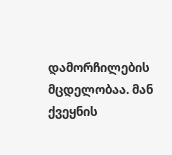დამორჩილების მცდელობაა. მან ქვეყნის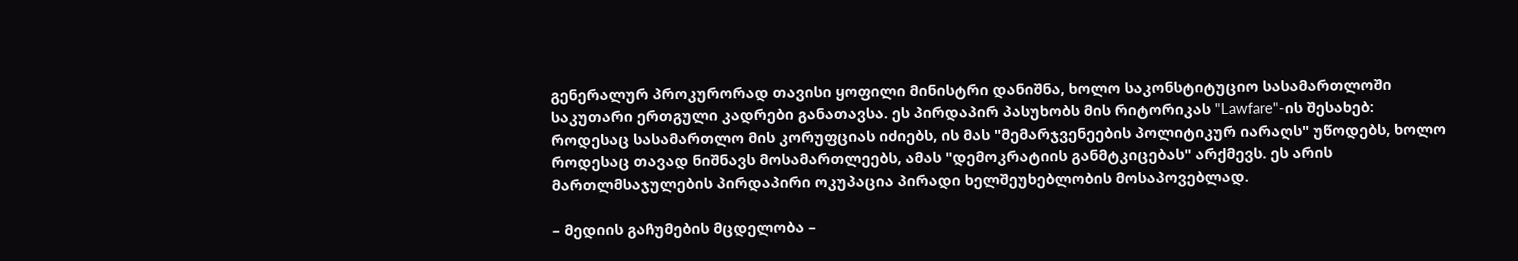გენერალურ პროკურორად თავისი ყოფილი მინისტრი დანიშნა, ხოლო საკონსტიტუციო სასამართლოში საკუთარი ერთგული კადრები განათავსა. ეს პირდაპირ პასუხობს მის რიტორიკას "Lawfare"-ის შესახებ: როდესაც სასამართლო მის კორუფციას იძიებს, ის მას "მემარჯვენეების პოლიტიკურ იარაღს" უწოდებს, ხოლო როდესაც თავად ნიშნავს მოსამართლეებს, ამას "დემოკრატიის განმტკიცებას" არქმევს. ეს არის მართლმსაჯულების პირდაპირი ოკუპაცია პირადი ხელშეუხებლობის მოსაპოვებლად.

– მედიის გაჩუმების მცდელობა –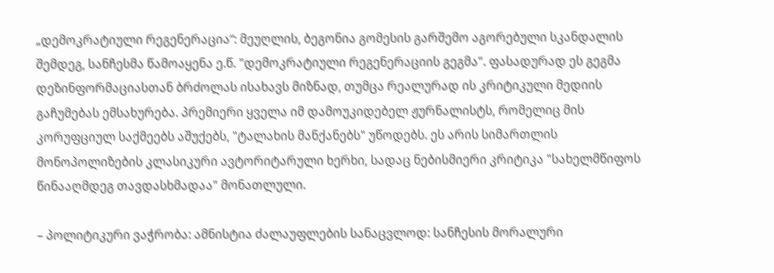„დემოკრატიული რეგენერაცია“: მეუღლის, ბეგონია გომესის გარშემო აგორებული სკანდალის შემდეგ, სანჩესმა წამოაყენა ე.წ. "დემოკრატიული რეგენერაციის გეგმა". ფასადურად ეს გეგმა დეზინფორმაციასთან ბრძოლას ისახავს მიზნად, თუმცა რეალურად ის კრიტიკული მედიის გაჩუმებას ემსახურება. პრემიერი ყველა იმ დამოუკიდებელ ჟურნალისტს, რომელიც მის კორუფციულ საქმეებს აშუქებს, "ტალახის მანქანებს" უწოდებს. ეს არის სიმართლის მონოპოლიზების კლასიკური ავტორიტარული ხერხი, სადაც ნებისმიერი კრიტიკა "სახელმწიფოს წინააღმდეგ თავდასხმადაა" მონათლული.

– პოლიტიკური ვაჭრობა: ამნისტია ძალაუფლების სანაცვლოდ: სანჩესის მორალური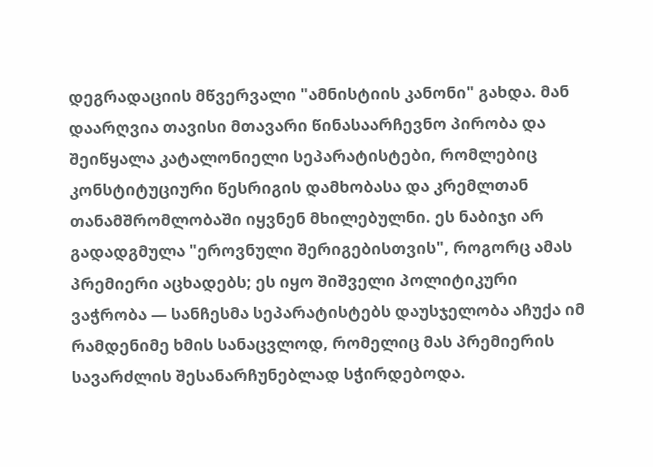დეგრადაციის მწვერვალი "ამნისტიის კანონი" გახდა. მან დაარღვია თავისი მთავარი წინასაარჩევნო პირობა და შეიწყალა კატალონიელი სეპარატისტები, რომლებიც კონსტიტუციური წესრიგის დამხობასა და კრემლთან თანამშრომლობაში იყვნენ მხილებულნი. ეს ნაბიჯი არ გადადგმულა "ეროვნული შერიგებისთვის", როგორც ამას პრემიერი აცხადებს; ეს იყო შიშველი პოლიტიკური ვაჭრობა — სანჩესმა სეპარატისტებს დაუსჯელობა აჩუქა იმ რამდენიმე ხმის სანაცვლოდ, რომელიც მას პრემიერის სავარძლის შესანარჩუნებლად სჭირდებოდა.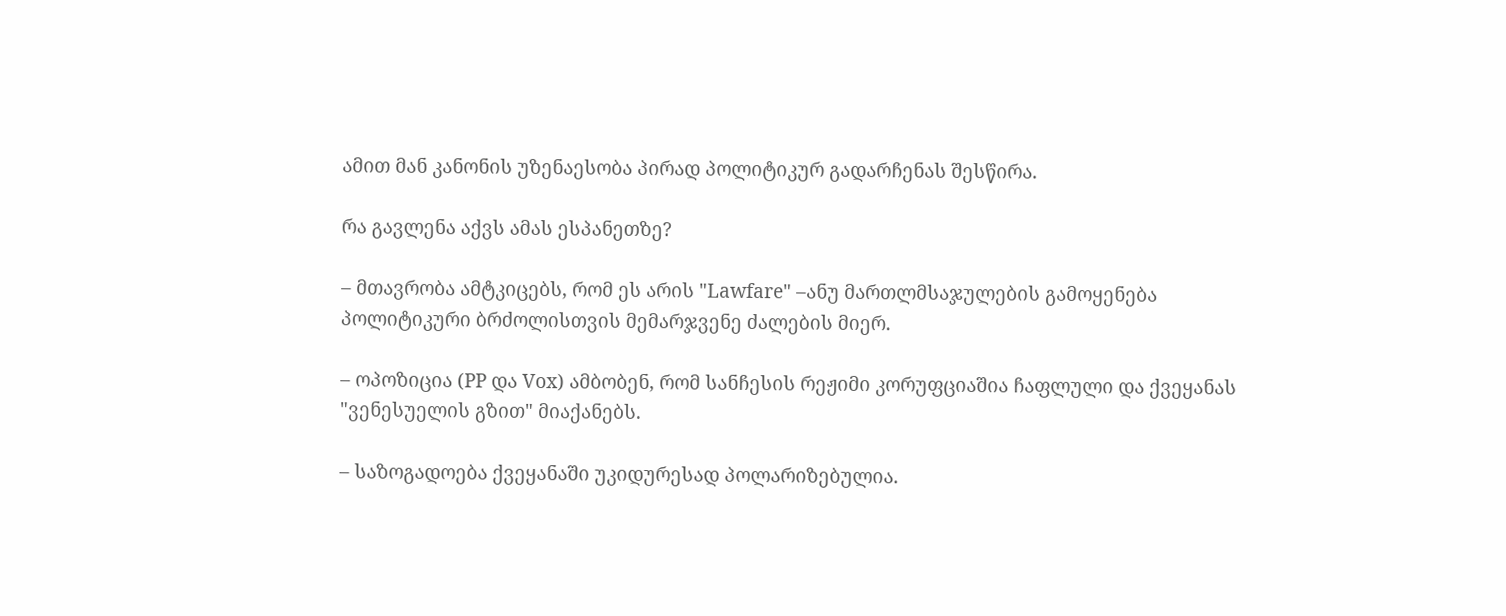ამით მან კანონის უზენაესობა პირად პოლიტიკურ გადარჩენას შესწირა.

რა გავლენა აქვს ამას ესპანეთზე?

– მთავრობა ამტკიცებს, რომ ეს არის "Lawfare" –ანუ მართლმსაჯულების გამოყენება პოლიტიკური ბრძოლისთვის მემარჯვენე ძალების მიერ.

– ოპოზიცია (PP და Vox) ამბობენ, რომ სანჩესის რეჟიმი კორუფციაშია ჩაფლული და ქვეყანას "ვენესუელის გზით" მიაქანებს.

– საზოგადოება ქვეყანაში უკიდურესად პოლარიზებულია.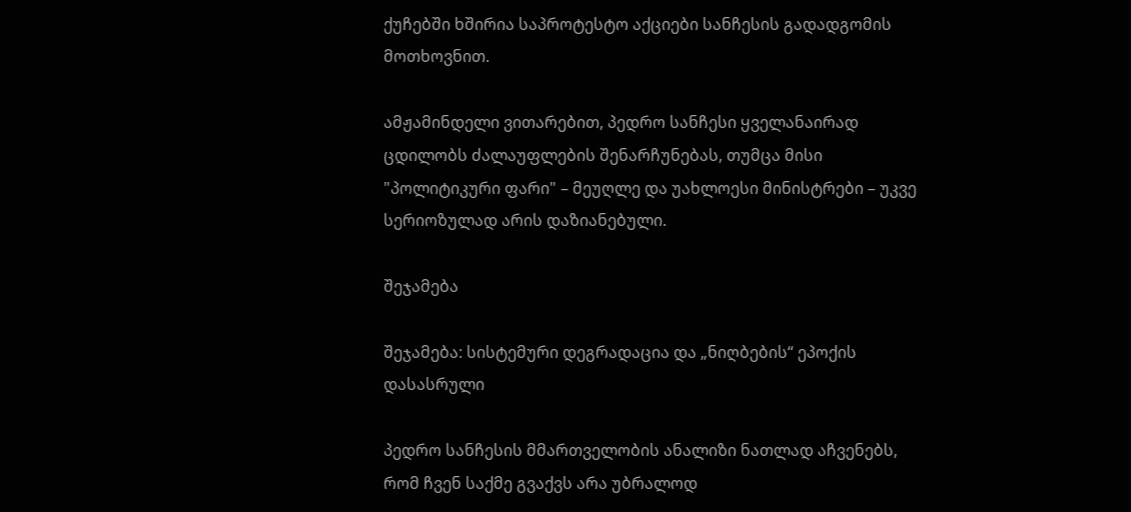ქუჩებში ხშირია საპროტესტო აქციები სანჩესის გადადგომის მოთხოვნით.

ამჟამინდელი ვითარებით, პედრო სანჩესი ყველანაირად ცდილობს ძალაუფლების შენარჩუნებას, თუმცა მისი "პოლიტიკური ფარი" – მეუღლე და უახლოესი მინისტრები – უკვე სერიოზულად არის დაზიანებული.

შეჯამება

შეჯამება: სისტემური დეგრადაცია და „ნიღბების“ ეპოქის დასასრული

პედრო სანჩესის მმართველობის ანალიზი ნათლად აჩვენებს, რომ ჩვენ საქმე გვაქვს არა უბრალოდ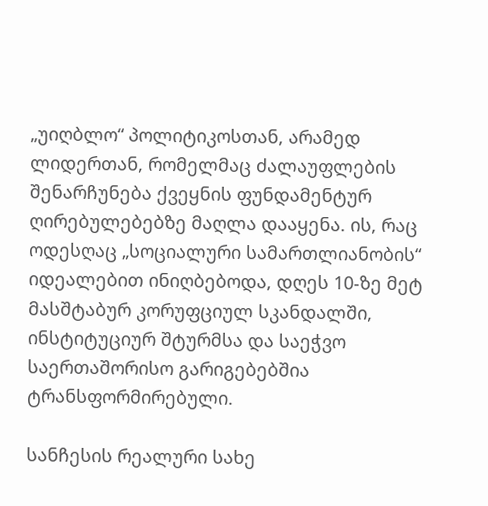„უიღბლო“ პოლიტიკოსთან, არამედ ლიდერთან, რომელმაც ძალაუფლების შენარჩუნება ქვეყნის ფუნდამენტურ ღირებულებებზე მაღლა დააყენა. ის, რაც ოდესღაც „სოციალური სამართლიანობის“ იდეალებით ინიღბებოდა, დღეს 10-ზე მეტ მასშტაბურ კორუფციულ სკანდალში, ინსტიტუციურ შტურმსა და საეჭვო საერთაშორისო გარიგებებშია ტრანსფორმირებული.

სანჩესის რეალური სახე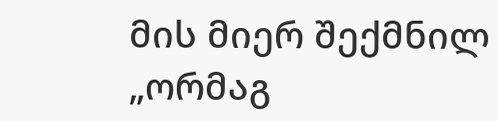მის მიერ შექმნილ „ორმაგ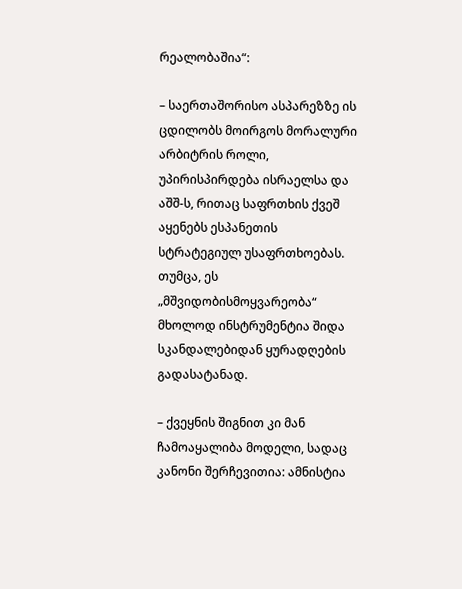რეალობაშია“:

– საერთაშორისო ასპარეზზე ის ცდილობს მოირგოს მორალური არბიტრის როლი, უპირისპირდება ისრაელსა და აშშ-ს, რითაც საფრთხის ქვეშ აყენებს ესპანეთის სტრატეგიულ უსაფრთხოებას. თუმცა, ეს „მშვიდობისმოყვარეობა“ მხოლოდ ინსტრუმენტია შიდა სკანდალებიდან ყურადღების გადასატანად.

– ქვეყნის შიგნით კი მან ჩამოაყალიბა მოდელი, სადაც კანონი შერჩევითია: ამნისტია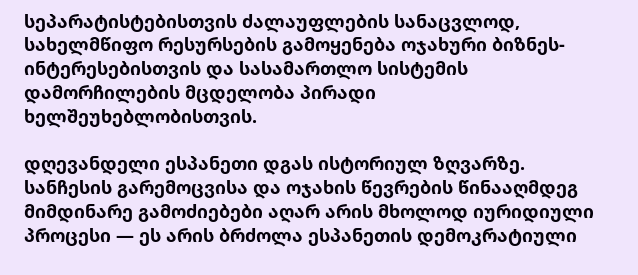სეპარატისტებისთვის ძალაუფლების სანაცვლოდ, სახელმწიფო რესურსების გამოყენება ოჯახური ბიზნეს-ინტერესებისთვის და სასამართლო სისტემის დამორჩილების მცდელობა პირადი ხელშეუხებლობისთვის.

დღევანდელი ესპანეთი დგას ისტორიულ ზღვარზე. სანჩესის გარემოცვისა და ოჯახის წევრების წინააღმდეგ მიმდინარე გამოძიებები აღარ არის მხოლოდ იურიდიული პროცესი — ეს არის ბრძოლა ესპანეთის დემოკრატიული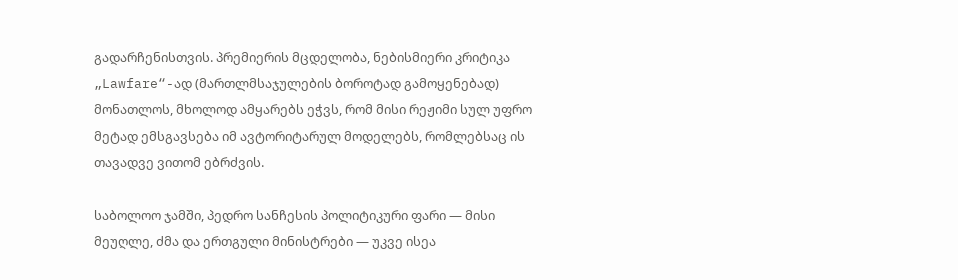გადარჩენისთვის. პრემიერის მცდელობა, ნებისმიერი კრიტიკა „Lawfare“-ად (მართლმსაჯულების ბოროტად გამოყენებად) მონათლოს, მხოლოდ ამყარებს ეჭვს, რომ მისი რეჟიმი სულ უფრო მეტად ემსგავსება იმ ავტორიტარულ მოდელებს, რომლებსაც ის თავადვე ვითომ ებრძვის.

საბოლოო ჯამში, პედრო სანჩესის პოლიტიკური ფარი — მისი მეუღლე, ძმა და ერთგული მინისტრები — უკვე ისეა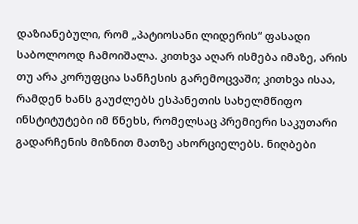დაზიანებული, რომ „პატიოსანი ლიდერის“ ფასადი საბოლოოდ ჩამოიშალა. კითხვა აღარ ისმება იმაზე, არის თუ არა კორუფცია სანჩესის გარემოცვაში; კითხვა ისაა, რამდენ ხანს გაუძლებს ესპანეთის სახელმწიფო ინსტიტუტები იმ წნეხს, რომელსაც პრემიერი საკუთარი გადარჩენის მიზნით მათზე ახორციელებს. ნიღბები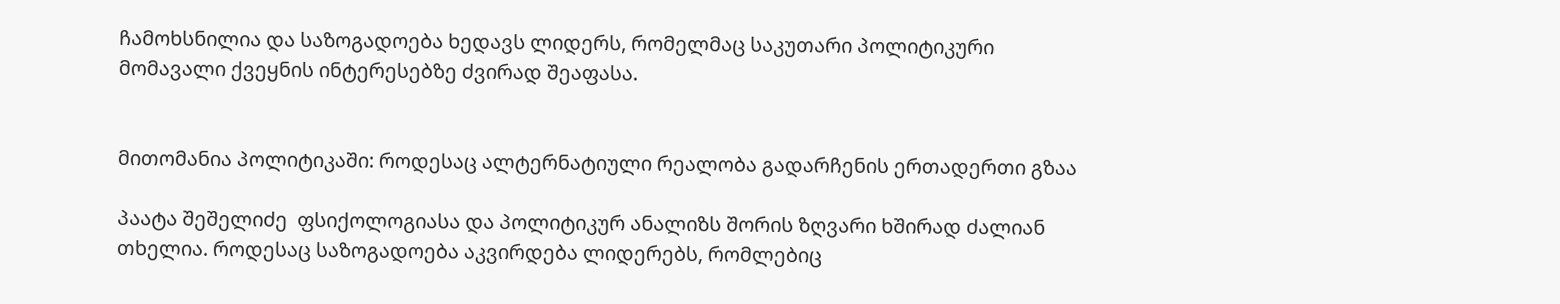ჩამოხსნილია და საზოგადოება ხედავს ლიდერს, რომელმაც საკუთარი პოლიტიკური მომავალი ქვეყნის ინტერესებზე ძვირად შეაფასა.


მითომანია პოლიტიკაში: როდესაც ალტერნატიული რეალობა გადარჩენის ერთადერთი გზაა

პაატა შეშელიძე  ფსიქოლოგიასა და პოლიტიკურ ანალიზს შორის ზღვარი ხშირად ძალიან თხელია. როდესაც საზოგადოება აკვირდება ლიდერებს, რომლებიც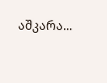აშკარა...